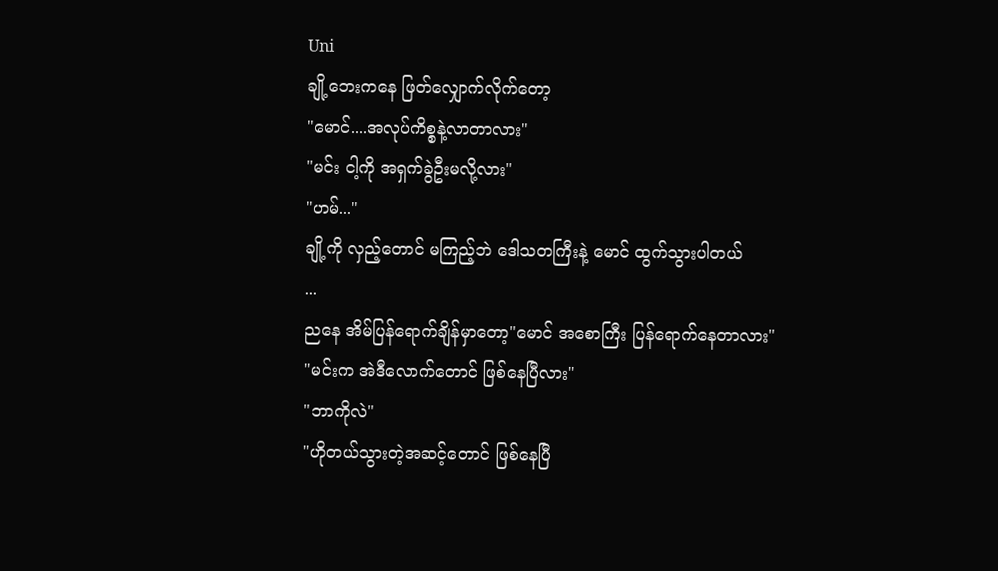Uni
ချို့ဘေးကနေ ဖြတ်လျှောက်လိုက်တော့
"မောင်....အလုပ်ကိစ္စနဲ့လာတာလား"
"မင်း ငါ့ကို အရှက်ခွဲဦးမလို့လား"
"ဟမ်..."
ချို့ကို လှည့်တောင် မကြည့်ဘဲ ဒေါသတကြီးနဲ့ မောင် ထွက်သွားပါတယ်
...
ညနေ အိမ်ပြန်ရောက်ချိန်မှာတော့"မောင် အစောကြီး ပြန်ရောက်နေတာလား"
"မင်းက အဲဒီလောက်တောင် ဖြစ်နေပြီလား"
"ဘာကိုလဲ"
"ဟိုတယ်သွားတဲ့အဆင့်တောင် ဖြစ်နေပြီ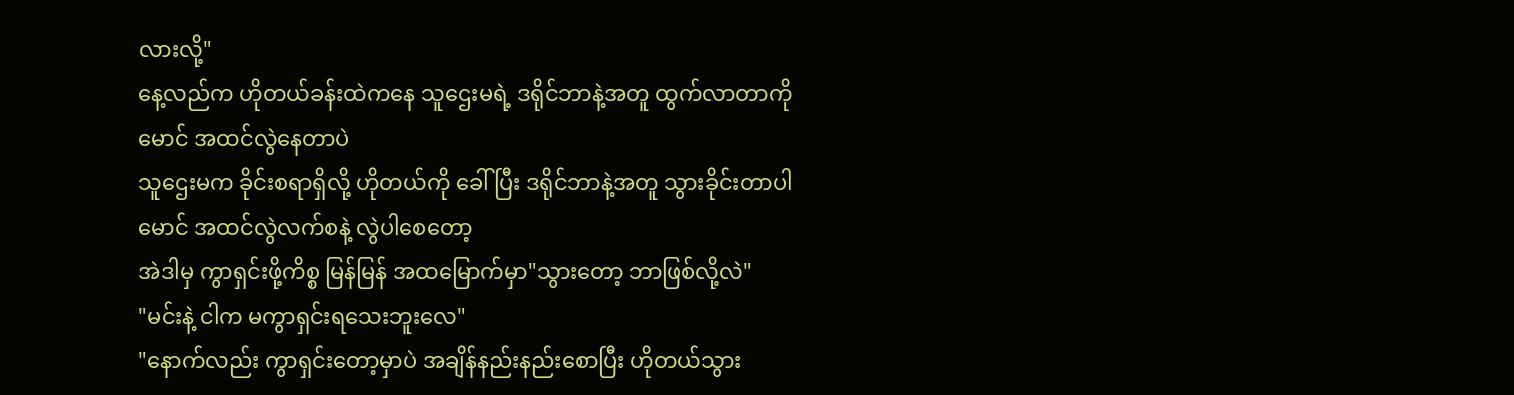လားလို့"
နေ့လည်က ဟိုတယ်ခန်းထဲကနေ သူဌေးမရဲ့ ဒရိုင်ဘာနဲ့အတူ ထွက်လာတာကို မောင် အထင်လွဲနေတာပဲ
သူဌေးမက ခိုင်းစရာရှိလို့ ဟိုတယ်ကို ခေါ်ပြီး ဒရိုင်ဘာနဲ့အတူ သွားခိုင်းတာပါ
မောင် အထင်လွဲလက်စနဲ့ လွဲပါစေတော့
အဲဒါမှ ကွာရှင်းဖို့ကိစ္စ မြန်မြန် အထမြောက်မှာ"သွားတော့ ဘာဖြစ်လို့လဲ"
"မင်းနဲ့ ငါက မကွာရှင်းရသေးဘူးလေ"
"နောက်လည်း ကွာရှင်းတော့မှာပဲ အချိန်နည်းနည်းစောပြီး ဟိုတယ်သွား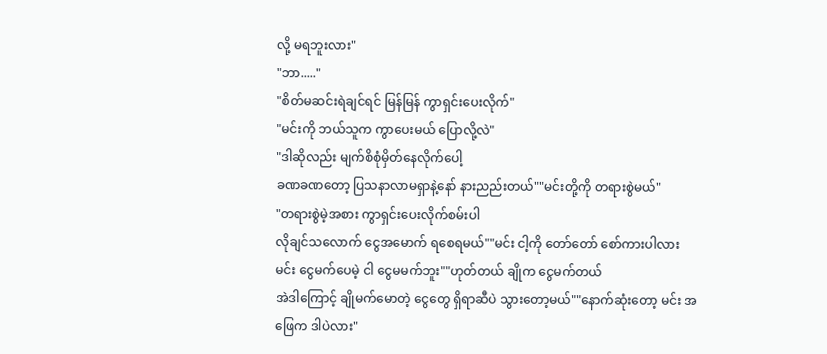လို့ မရဘူးလား"
"ဘာ....."
"စိတ်မဆင်းရဲချင်ရင် မြန်မြန် ကွာရှင်းပေးလိုက်"
"မင်းကို ဘယ်သူက ကွာပေးမယ် ပြောလို့လဲ"
"ဒါဆိုလည်း မျက်စိစုံမှိတ်နေလိုက်ပေါ့
ခဏခဏတော့ ပြသနာလာမရှာနဲ့နော် နားညည်းတယ်""မင်းတို့ကို တရားစွဲမယ်"
"တရားစွဲမဲ့အစား ကွာရှင်းပေးလိုက်စမ်းပါ
လိုချင်သလောက် ငွေအမောက် ရစေရမယ်""မင်း ငါ့ကို တော်တော် စော်ကားပါလား
မင်း ငွေမက်ပေမဲ့ ငါ ငွေမမက်ဘူး""ဟုတ်တယ် ချိုက ငွေမက်တယ်
အဲဒါကြောင့် ချိုမက်မောတဲ့ ငွေတွေ ရှိရာဆီပဲ သွားတော့မယ်""နောက်ဆုံးတော့ မင်း အဖြေက ဒါပဲလား"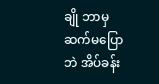ချို ဘာမှဆက်မပြောဘဲ အိပ်ခန်း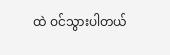ထဲ ဝင်သွားပါတယ်